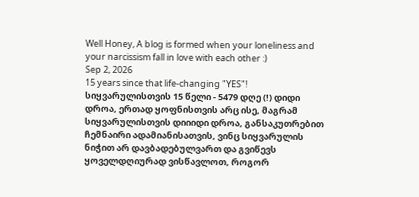Well Honey, A blog is formed when your loneliness and your narcissism fall in love with each other :)
Sep 2, 2026
15 years since that life-changing "YES"!
სიყვარულისთვის 15 წელი - 5479 დღე (!) დიდი დროა, ერთად ყოფნისთვის არც ისე, მაგრამ სიყვარულისთვის დიიიდი დროა, განსაკუთრებით ჩემნაირი ადამიანისათვის, ვინც სიყვარულის ნიჭით არ დავბადებულვართ და გვიწევს ყოველდღიურად ვისწავლოთ, როგორ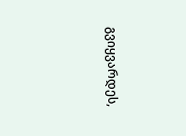გვიყვარდეს,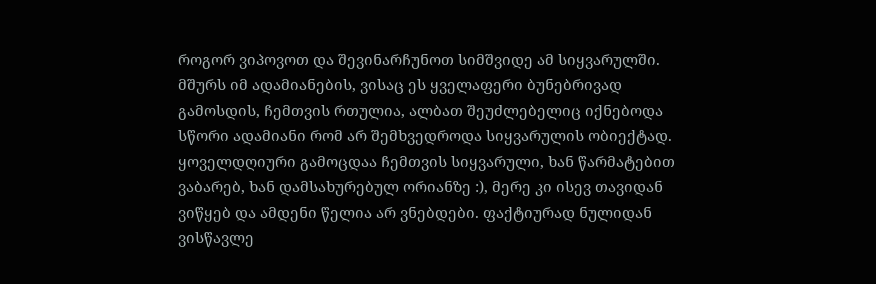როგორ ვიპოვოთ და შევინარჩუნოთ სიმშვიდე ამ სიყვარულში. მშურს იმ ადამიანების, ვისაც ეს ყველაფერი ბუნებრივად გამოსდის, ჩემთვის რთულია, ალბათ შეუძლებელიც იქნებოდა სწორი ადამიანი რომ არ შემხვედროდა სიყვარულის ობიექტად.
ყოველდღიური გამოცდაა ჩემთვის სიყვარული, ხან წარმატებით ვაბარებ, ხან დამსახურებულ ორიანზე :), მერე კი ისევ თავიდან ვიწყებ და ამდენი წელია არ ვნებდები. ფაქტიურად ნულიდან ვისწავლე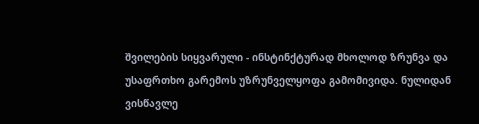შვილების სიყვარული - ინსტინქტურად მხოლოდ ზრუნვა და უსაფრთხო გარემოს უზრუნველყოფა გამომივიდა. ნულიდან ვისწავლე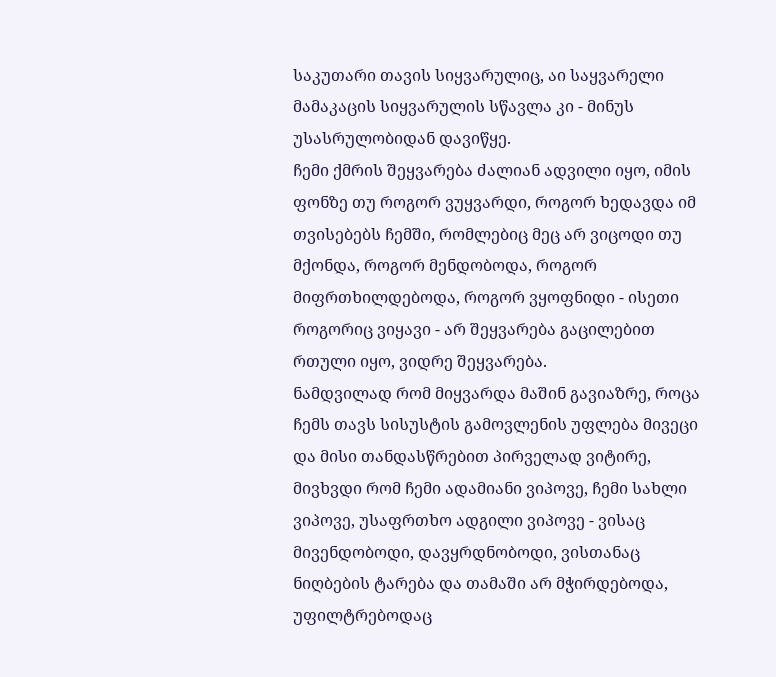საკუთარი თავის სიყვარულიც, აი საყვარელი მამაკაცის სიყვარულის სწავლა კი - მინუს უსასრულობიდან დავიწყე.
ჩემი ქმრის შეყვარება ძალიან ადვილი იყო, იმის ფონზე თუ როგორ ვუყვარდი, როგორ ხედავდა იმ თვისებებს ჩემში, რომლებიც მეც არ ვიცოდი თუ მქონდა, როგორ მენდობოდა, როგორ მიფრთხილდებოდა, როგორ ვყოფნიდი - ისეთი როგორიც ვიყავი - არ შეყვარება გაცილებით რთული იყო, ვიდრე შეყვარება.
ნამდვილად რომ მიყვარდა მაშინ გავიაზრე, როცა ჩემს თავს სისუსტის გამოვლენის უფლება მივეცი და მისი თანდასწრებით პირველად ვიტირე, მივხვდი რომ ჩემი ადამიანი ვიპოვე, ჩემი სახლი ვიპოვე, უსაფრთხო ადგილი ვიპოვე - ვისაც მივენდობოდი, დავყრდნობოდი, ვისთანაც ნიღბების ტარება და თამაში არ მჭირდებოდა, უფილტრებოდაც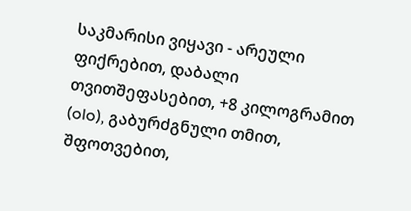საკმარისი ვიყავი - არეული ფიქრებით, დაბალი თვითშეფასებით, +8 კილოგრამით (olo), გაბურძგნული თმით, შფოთვებით,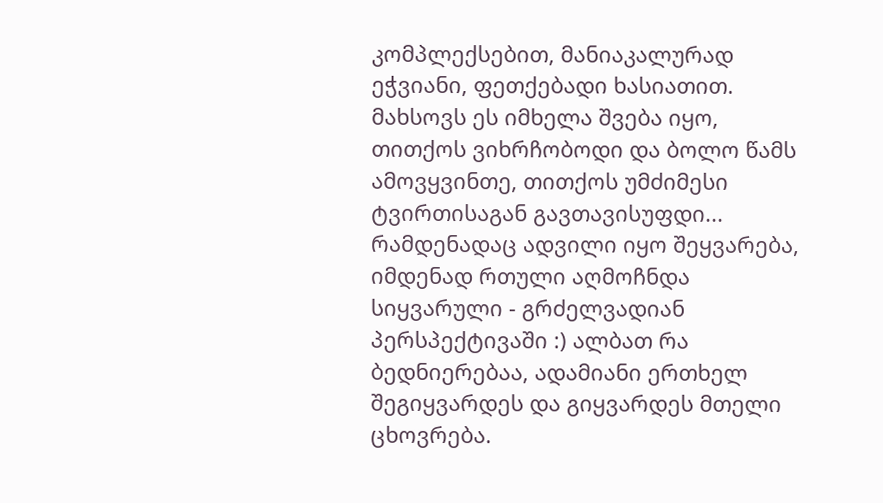კომპლექსებით, მანიაკალურად ეჭვიანი, ფეთქებადი ხასიათით. მახსოვს ეს იმხელა შვება იყო, თითქოს ვიხრჩობოდი და ბოლო წამს ამოვყვინთე, თითქოს უმძიმესი ტვირთისაგან გავთავისუფდი...
რამდენადაც ადვილი იყო შეყვარება, იმდენად რთული აღმოჩნდა სიყვარული - გრძელვადიან პერსპექტივაში :) ალბათ რა ბედნიერებაა, ადამიანი ერთხელ შეგიყვარდეს და გიყვარდეს მთელი ცხოვრება.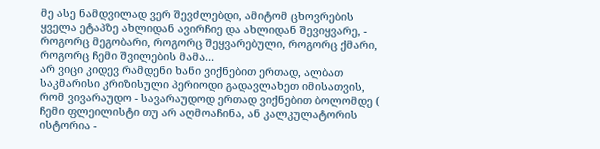მე ასე ნამდვილად ვერ შევძლებდი, ამიტომ ცხოვრების ყველა ეტაპზე ახლიდან ავირჩიე და ახლიდან შევიყვარე, - როგორც მეგობარი, როგორც შეყვარებული, როგორც ქმარი, როგორც ჩემი შვილების მამა...
არ ვიცი კიდევ რამდენი ხანი ვიქნებით ერთად, ალბათ საკმარისი კრიზისული პერიოდი გადავლახეთ იმისათვის, რომ ვივარაუდო - სავარაუდოდ ერთად ვიქნებით ბოლომდე ( ჩემი ფლეილისტი თუ არ აღმოაჩინა, ან კალკულატორის ისტორია -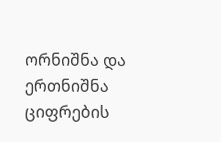ორნიშნა და ერთნიშნა ციფრების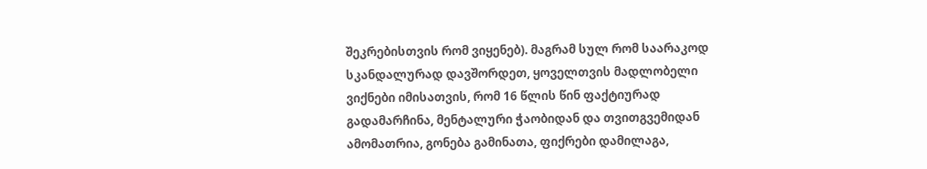შეკრებისთვის რომ ვიყენებ). მაგრამ სულ რომ საარაკოდ სკანდალურად დავშორდეთ, ყოველთვის მადლობელი ვიქნები იმისათვის, რომ 16 წლის წინ ფაქტიურად გადამარჩინა, მენტალური ჭაობიდან და თვითგვემიდან ამომათრია, გონება გამინათა, ფიქრები დამილაგა,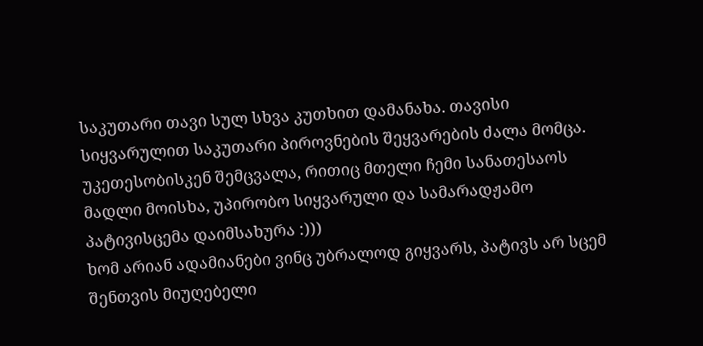საკუთარი თავი სულ სხვა კუთხით დამანახა. თავისი სიყვარულით საკუთარი პიროვნების შეყვარების ძალა მომცა. უკეთესობისკენ შემცვალა, რითიც მთელი ჩემი სანათესაოს მადლი მოისხა, უპირობო სიყვარული და სამარადჟამო პატივისცემა დაიმსახურა :)))
ხომ არიან ადამიანები ვინც უბრალოდ გიყვარს, პატივს არ სცემ შენთვის მიუღებელი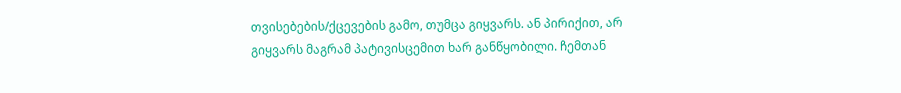თვისებების/ქცევების გამო, თუმცა გიყვარს. ან პირიქით, არ გიყვარს მაგრამ პატივისცემით ხარ განწყობილი. ჩემთან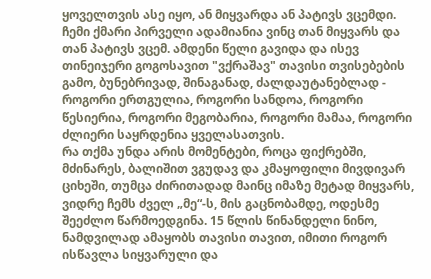ყოველთვის ასე იყო, ან მიყვარდა ან პატივს ვცემდი. ჩემი ქმარი პირველი ადამიანია ვინც თან მიყვარს და თან პატივს ვცემ. ამდენი წელი გავიდა და ისევ თინეიჯერი გოგოსავით "ვქრაშავ" თავისი თვისებების გამო, ბუნებრივად, შინაგანად, ძალდაუტანებლად - როგორი ერთგულია, როგორი სანდოა, როგორი წესიერია, როგორი მეგობარია, როგორი მამაა, როგორი ძლიერი საყრდენია ყველასათვის.
რა თქმა უნდა არის მომენტები, როცა ფიქრებში, მძინარეს, ბალიშით ვგუდავ და კმაყოფილი მივდივარ ციხეში, თუმცა ძირითადად მაინც იმაზე მეტად მიყვარს, ვიდრე ჩემს ძველ „მე“-ს, მის გაცნობამდე, ოდესმე შეეძლო წარმოედგინა. 15 წლის წინანდელი ნინო, ნამდვილად ამაყობს თავისი თავით, იმითი როგორ ისწავლა სიყვარული და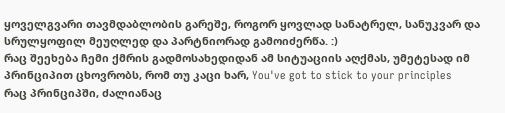ყოველგვარი თავმდაბლობის გარეშე, როგორ ყოვლად სანატრელ, სანუკვარ და სრულყოფილ მეუღლედ და პარტნიორად გამოიძერწა. :)
რაც შეეხება ჩემი ქმრის გადმოსახედიდან ამ სიტუაციის აღქმას, უმეტესად იმ პრინციპით ცხოვრობს, რომ თუ კაცი ხარ, You've got to stick to your principles
რაც პრინციპში, ძალიანაც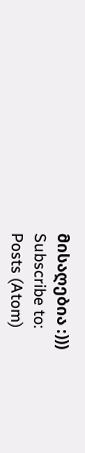მისაღებია :)))
Subscribe to:
Posts (Atom)